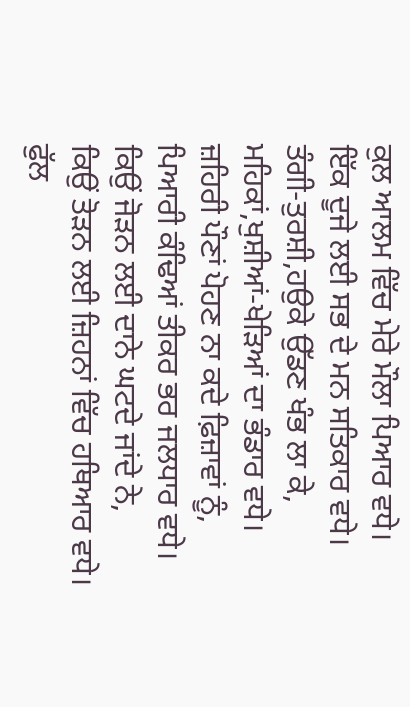ਕੁਲ ਆਲਮ ਵਿੱਚ ਮੇਰੇ ਮੌਲਾ ਪਿਆਰ ਵਧੇ।
ਇੱਕ ਦੂਜੇ ਲਈ ਸਭ ਦੇ ਮਨ ਸਤਿਕਾਰ ਵਧੇ।
ਤੰਗੀ-ਤੁਰਸ਼ੀ,ਹਉਕੇ ਉੱਡਣ ਖੰਭ ਲਾ ਕੇ,
ਮਹਿਕਾਂ,ਖੁਸ਼ੀਆਂ-ਖੇੜਿਆਂ ਦਾ ਭੰਡਾਰ ਵਧੇ।
ਜ਼ਹਿਰੀ ਪੌਣਾਂ ਪੋਹਣ ਨਾ ਕਦੇ ਫ਼ਿਜ਼ਾਵਾਂ ਨੂੰ,
ਪਿਆਰੀ ਕੰਢਿਆਂ ਤੀਕਰ ਭਰ ਜਲਧਾਰ ਵਧੇ।
ਕਿਉਂ ਜੋੜਨ ਲਈ ਦਾਨੇ ਘਟਦੇ ਜਾਂਦੇ ਨੇ,
ਕਿਉਂ ਤੋੜਨ ਲਈ ਜ਼ਿਹਨਾਂ ਵਿੱਚ ਹਥਿਆਰ ਵਧੇ।
ਫੁੱਲ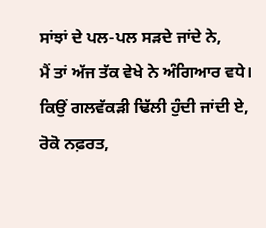ਸਾਂਝਾਂ ਦੇ ਪਲ-ਪਲ ਸੜਦੇ ਜਾਂਦੇ ਨੇ,
ਮੈਂ ਤਾਂ ਅੱਜ ਤੱਕ ਵੇਖੇ ਨੇ ਅੰਗਿਆਰ ਵਧੇ।
ਕਿਉਂ ਗਲਵੱਕੜੀ ਢਿੱਲੀ ਹੁੰਦੀ ਜਾਂਦੀ ਏ,
ਰੋਕੋ ਨਫ਼ਰਤ,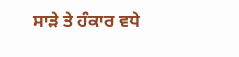ਸਾੜੇ ਤੇ ਹੰਕਾਰ ਵਧੇ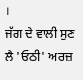।
ਜੱਗ ਦੇ ਵਾਲੀ ਸੁਣ ਲੈ 'ਓਠੀ' ਅਰਜ਼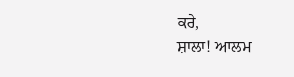ਕਰੇ,
ਸ਼ਾਲਾ! ਆਲਮ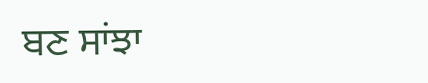ਬਣ ਸਾਂਝਾ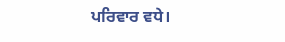ਪਰਿਵਾਰ ਵਧੇ।